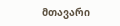მთავარი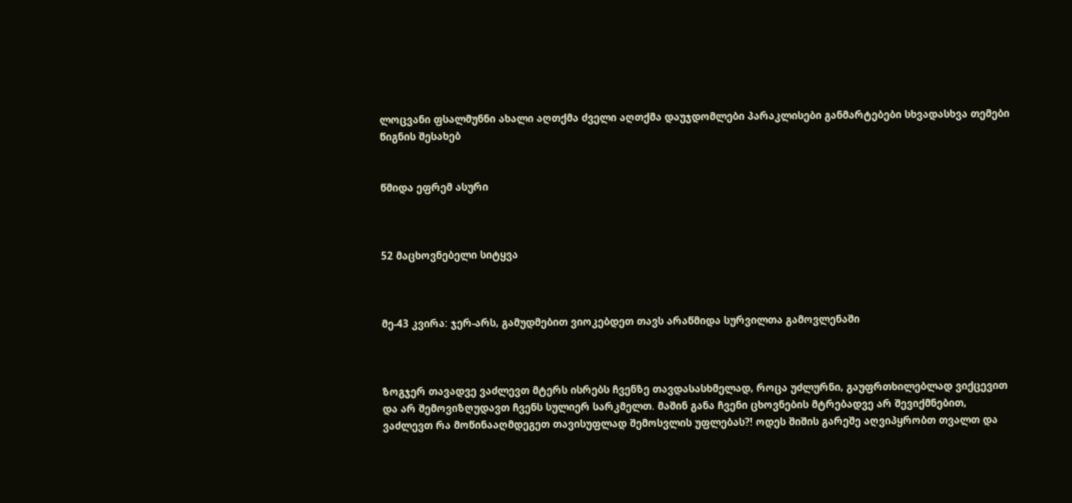ლოცვანი ფსალმუნნი ახალი აღთქმა ძველი აღთქმა დაუჯდომლები პარაკლისები განმარტებები სხვადასხვა თემები წიგნის შესახებ


წმიდა ეფრემ ასური



52 მაცხოვნებელი სიტყვა



მე-43 კვირა: ჯერ-არს, გამუდმებით ვიოკებდეთ თავს არაწმიდა სურვილთა გამოვლენაში



ზოგჯერ თავადვე ვაძლევთ მტერს ისრებს ჩვენზე თავდასასხმელად, როცა უძლურნი, გაუფრთხილებლად ვიქცევით და არ შემოვიზღუდავთ ჩვენს სულიერ სარკმელთ. მაშინ განა ჩვენი ცხოვნების მტრებადვე არ შევიქმნებით, ვაძლევთ რა მოწინააღმდეგეთ თავისუფლად შემოსვლის უფლებას?! ოდეს შიშის გარეშე აღვიპყრობთ თვალთ და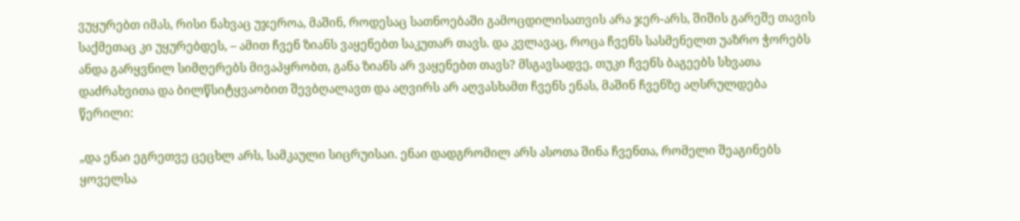ვუყურებთ იმას, რისი ნახვაც უჯეროა, მაშინ, როდესაც სათნოებაში გამოცდილისათვის არა ჯერ-არს, შიშის გარეშე თავის საქმეთაც კი უყურებდეს, – ამით ჩვენ ზიანს ვაყენებთ საკუთარ თავს. და კვლავაც, როცა ჩვენს სასმენელთ უაზრო ჭორებს ანდა გარყვნილ სიმღერებს მივაპყრობთ, განა ზიანს არ ვაყენებთ თავს? მსგავსადვე, თუკი ჩვენს ბაგეებს სხვათა დაძრახვითა და ბილწსიტყვაობით შევბღალავთ და აღვირს არ აღვასხამთ ჩვენს ენას, მაშინ ჩვენზე აღსრულდება წერილი:

„და ენაი ეგრეთვე ცეცხლ არს, სამკაული სიცრუისაი. ენაი დადგრომილ არს ასოთა შინა ჩვენთა, რომელი შეაგინებს ყოველსა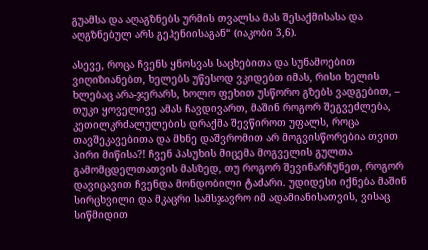გუამსა და აღაგზნებს ურმის თვალსა მას შესაქმისასა და აღგზნებულ არს გეჰენიისაგან“ (იაკობი 3,6).

ასევე, როცა ჩვენს ყნოსვას საცხებითა და სუნამოებით ვიღიზიანებთ, ხელებს უწესოდ ვკიდებთ იმას, რისი ხელის ხლებაც არა-ჯერარს, ხოლო ფეხით უსწორო გზებს ვადგებით, – თუკი ყოველივე ამას ჩავდივართ, მაშინ როგორ შეგვეძლება, კეთილკრძალულების დრაქმა შევწიროთ უფალს, როცა თავშეკავებითა და მხნე დაშვრომით არ მოგვისწორებია თვით პირი მიწისა?! ჩვენ პასუხის მიცემა მოგველის გულთა გამომცდელთათვის მასზედ, თუ როგორ შევინარჩუნეთ, როგორ დავიცავით ჩვენდა მონდობილი ტაძარი. უდიდესი იქნება მაშინ სირცხვილი და მკაცრი სამსჯავრო იმ ადამიანისათვის, ვისაც სიწმიდით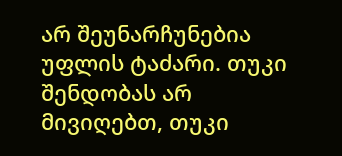არ შეუნარჩუნებია უფლის ტაძარი. თუკი შენდობას არ მივიღებთ, თუკი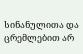სინანულითა და ცრემლებით არ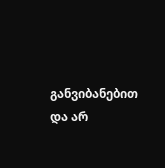განვიბანებით და არ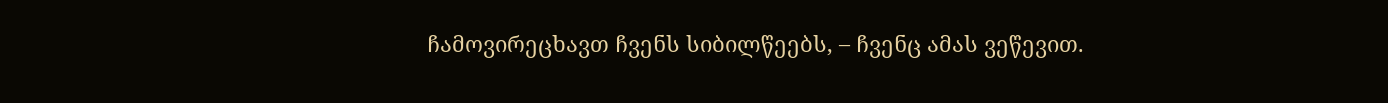ჩამოვირეცხავთ ჩვენს სიბილწეებს, – ჩვენც ამას ვეწევით.